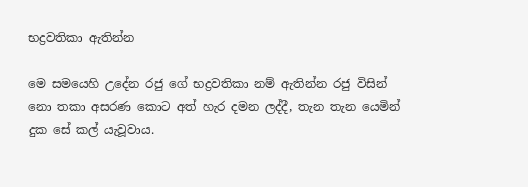භද්‍රවතිකා ඇතින්න

මෙ සමයෙහි උදේන රජු ගේ භද්‍රවතිකා නම් ඇතින්න රජු විසින් නො තකා අසරණ කොට අත් හැර දමන ලද්දී, තැන තැන යෙමින් දුක සේ කල් යැවූවාය.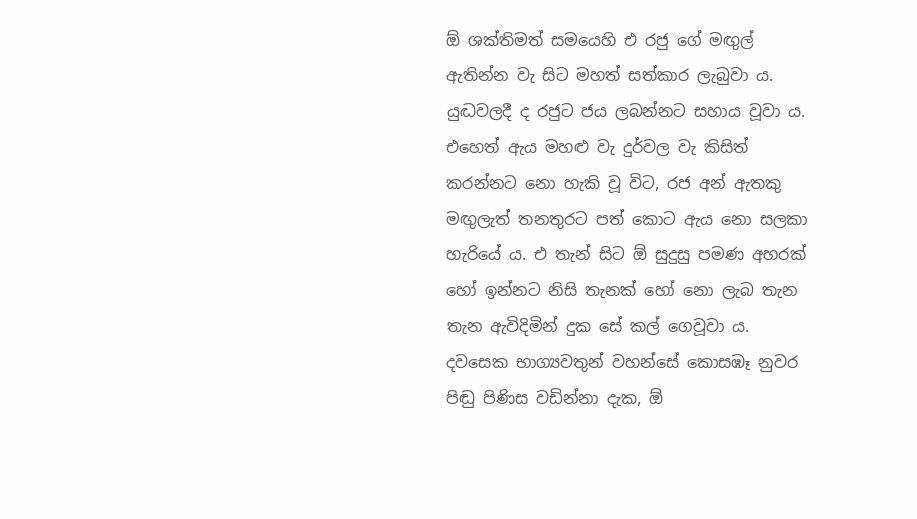ඕ ශක්තිමත් සමයෙහි එ රජු ගේ මඟුල් ඇතින්න වැ සිට මහත් සත්කාර ලැබුවා ය. යුද්‍ධවලදී ද රජුට ජය ලබන්නට සහාය වූවා ය. එහෙත් ඇය මහළු වැ දුර්වල වැ කිසිත් කරන්නට නො හැකි වූ විට, රජ අන් ඇතකු මඟුලැත් තනතුරට පත් කොට ඇය නො සලකා හැරියේ ය. එ තැන් සිට ඕ සුදුසු පමණ අහරක් හෝ ඉන්නට නිසි තැනක් හෝ නො ලැබ තැන තැන ඇවිදිමින් දුක සේ කල් ගෙවූවා ය. දවසෙක භාග්‍යවතුන් වහන්සේ කොසඹෑ නුවර පිඬු පිණිස වඩින්නා දැක, ඕ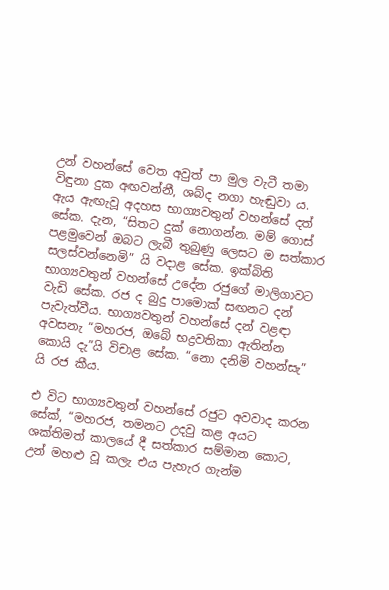උන් වහන්සේ වෙත අවුත් පා මුල වැටී තමා විඳුනා දුක අඟවන්නී, ශබ්ද නගා හැඬුවා ය. ඇය ඇඟැවූ අදහස භාග්‍යවතුන් වහන්සේ දත් සේක. දැන, “සිතට දුක් නොගන්න. මම් ගොස් පළමුවෙන් ඔබට ලැබී තුබුණු ලෙසට ම සත්කාර සලස්වන්නෙමි” යි වදාළ සේක. ඉක්බිති භාග්‍යවතුන් වහන්සේ උදේන රජුගේ මාලිගාවට වැඩි සේක. රජ ද බුදු පාමොක් සඟනට දන් පැවැත්වීය. භාග්‍යවතුන් වහන්සේ දන් වළඳා අවසනැ “මහරජ, ඔබේ භද්‍රවතිකා ඇතින්න කොයි දැ”යි විචාළ සේක. “නො දනිමි වහන්සැ” යි රජ කීය.

එ විට භාග්‍යවතුන් වහන්සේ රජුට අවවාද කරන සේක්, “මහරජ, තමනට උදවු කළ අයට ශක්තිමත් කාලයේ දී සත්කාර සම්මාන කොට, උන් මහළු වූ කලැ එය පැහැර ගැන්ම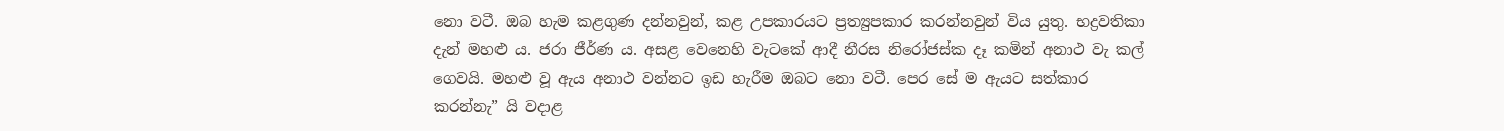නො වටී. ඔබ හැම කළගුණ දන්නවුන්, කළ උපකාරයට ප්‍රත්‍යුපකාර කරන්නවුන් විය යුතු. භද්‍රවතිකා දැන් මහළු ය. ජරා ජීර්ණ ය. අසළ වෙනෙහි වැටකේ ආදී නීරස නිරෝජස්ක දෑ කමින් අනාථ වැ කල් ගෙවයි. මහළු වූ ඇය අනාථ වන්නට ඉඩ හැරීම ඔබට නො වටී. පෙර සේ ම ඇයට සත්කාර කරන්නැ” යි වදාළ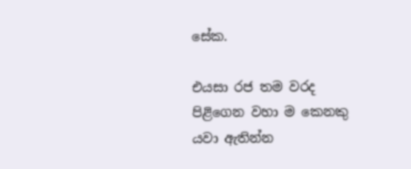සේක.

එයසා රජ තම වරද පිළිගෙන වහා ම කෙනකු යවා ඇතින්න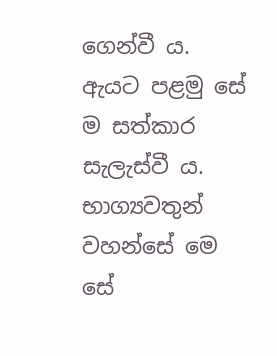ගෙන්වී ය. ඇයට පළමු සේ ම සත්කාර සැලැස්වී ය. භාග්‍යවතුන් වහන්සේ මෙ සේ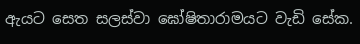ඇයට සෙත සලස්වා ඝෝෂිතාරාමයට වැඩි සේක.